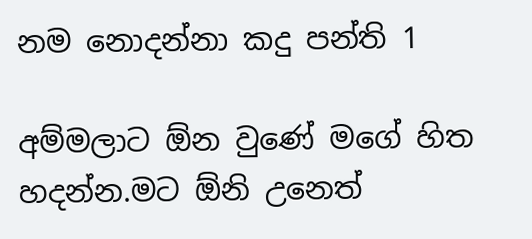නම නොදන්නා කදු පන්ති 1

අම්මලාට ඕන වුණේ මගේ හිත හදන්න.මට ඕනි උනෙත්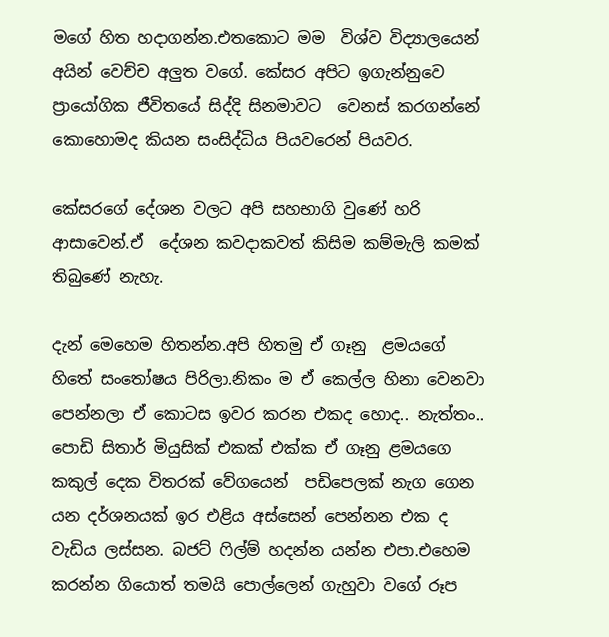මගේ හිත හදාගන්න.එතකොට මම  විශ්ව විද්‍යාලයෙන් අයින් වෙච්ච අලුත වගේ. කේසර අපිට ඉගැන්නුවෙ ප්‍රායෝගික ජීවිතයේ සිද්දි සිනමාවට  වෙනස් කරගන්නේ කොහොමද කියන සංසිද්ධිය පියවරෙන් පියවර.

කේසරගේ දේශන වලට අපි සහභාගි වුණේ හරි ආසාවෙන්.ඒ  දේශන කවදාකවත් කිසිම කම්මැලි කමක් තිබුණේ නැහැ.

දැන් මෙහෙම හිතන්න.අපි හිතමු ඒ ගෑනු  ළමයගේ හිතේ සංතෝෂය පිරිලා.නිකං ම ඒ කෙල්ල හිනා වෙනවා පෙන්නලා ඒ කොටස ඉවර කරන එකද හොද.. නැත්තං..
පොඩි සිතාර් මියුසික් එකක් එක්ක ඒ ගෑනු ළමයගෙ කකුල් දෙක විතරක් වේගයෙන්  පඩිපෙලක් නැග ගෙන යන දර්ශනයක් ඉර එළිය අස්සෙන් පෙන්නන එක ද වැඩිය ලස්සන. බජට් ෆිල්ම් හදන්න යන්න එපා.එහෙම කරන්න ගියොත් තමයි පොල්ලෙන් ගැහුවා වගේ රූප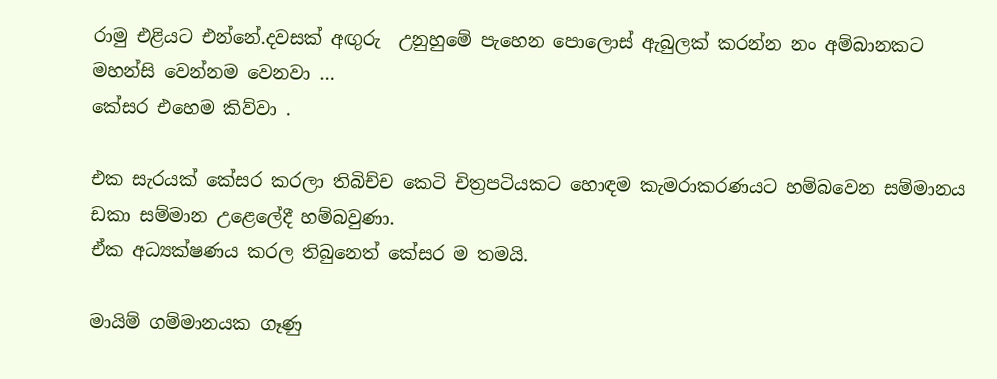රාමු එළියට එන්නේ.දවසක් අඟුරු  උනුහුමේ පැහෙන පොලොස් ඇබුලක් කරන්න නං අම්බානකට මහන්සි වෙන්නම වෙනවා …
කේසර එහෙම කිව්වා .

එක සැරයක් කේසර කරලා තිබිච්ච කෙටි චිත්‍රපටියකට හොඳම කැමරාකරණයට හම්බවෙන සම්මානය ඩකා සම්මාන උළෙලේදී හම්බවුණා.
ඒක අධ්‍යක්ෂණය කරල තිබුනෙත් කේසර ම තමයි.

මායිම් ගම්මානයක ගෑණු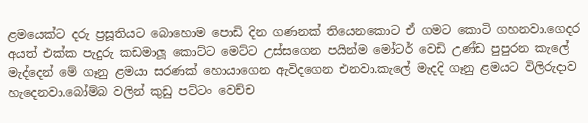ළමයෙක්ට දරු ප්‍රසූතියට බොහොම පොඩි දින ගණනක් තියෙනකොට ඒ ගමට කොටි ගහනවා.ගෙදර අයත් එක්ක පැදුරු කඩමාලූ කොට්ට මෙට්ට උස්සගෙන පයින්ම මෝටර් වෙඩි උණ්ඩ පුපුරන කැලේ මැද්දෙන් මේ ගෑනු ළමයා සරණක් හොයාගෙන ඇවිදගෙන එනවා.කැලේ මැදදි ගෑනු ළමයට විලිරුදාව හැදෙනවා.බෝම්බ වලින් කුඩු පට්ටං වෙච්ච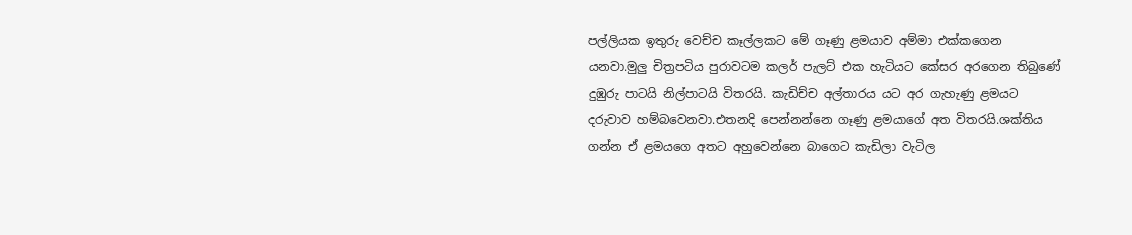පල්ලියක ඉතුරු වෙච්ච කෑල්ලකට මේ ගෑණු ළමයාව අම්මා එක්කගෙන යනවා.මුලු චිත්‍රපටිය පුරාවටම කලර් පැලට් එක හැටියට කේසර අරගෙන තිබුණේ දුඹුරු පාටයි නිල්පාටයි විතරයි. කැඩිච්ච අල්තාරය යට අර ගැහැණු ළමයට දරුවාව හම්බවෙනවා.එතනදි පෙන්නන්නෙ ගෑණු ළමයාගේ අත විතරයි.ශක්තිය ගන්න ඒ ළමයගෙ අතට අහුවෙන්නෙ බාගෙට කැඩිලා වැටිල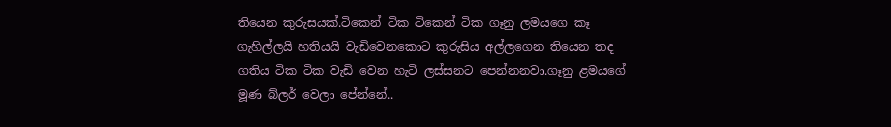තියෙන කුරුසයක්.ටිකෙන් ටික ටිකෙන් ටික ගෑනු ලමයගෙ කෑ ගැහිල්ලයි හතියයි වැඩිවෙනකොට කුරුසිය අල්ලගෙන තියෙන තද ගතිය ටික ටික වැඩි වෙන හැටි ලස්සනට පෙන්නනවා.ගෑනු ළමයගේ මූණ බ්ලර් වෙලා පේන්නේ..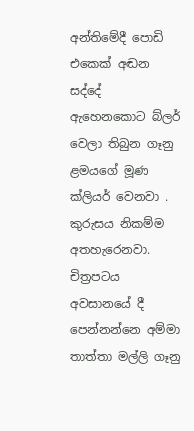අන්තිමේදී පොඩි එකෙක් අඬන සද්දේ ඇහෙනකොට බ්ලර් වෙලා තිබුන ගෑනු ළමයගේ මූණ ක්ලියර් වෙනවා . කුරුසය නිකම්ම අතහැරෙනවා. චිත්‍රපටය අවසානයේ දී පෙන්නන්නෙ අම්මා තාත්තා මල්ලි ගෑනු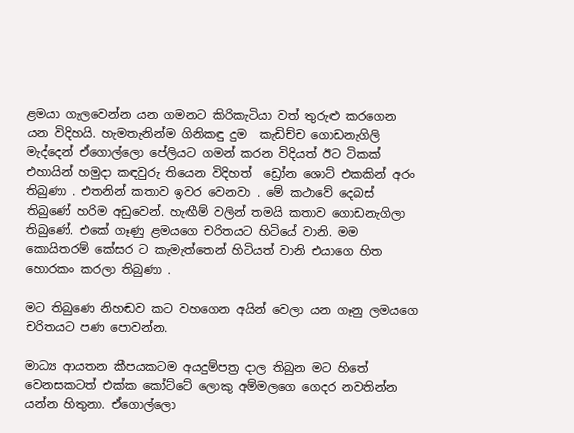ළමයා ගැලවෙන්න යන ගමනට කිරිකැටියා වත් තුරුළු කරගෙන යන විදිහයි. හැමතැනින්ම ගිනිකඳු දුම  කැඩිච්ච ගොඩනැගිලි මැද්දෙන් ඒගොල්ලො පේලියට ගමන් කරන විදියත් ඊට ටිකක් එහායින් හමුදා කඳවුරු තියෙන විදිහත්  ඩ්‍රෝන ශොට් එකකින් අරං තිබුණා . එතනින් කතාව ඉවර වෙනවා . මේ කථාවේ දෙබස් තිබුණේ හරිම අඩුවෙන්. හැඟීම් වලින් තමයි කතාව ගොඩනැගිලා තිබුණේ. එකේ ගෑණු ළමයගෙ චරිතයට හිටියේ වානි. මම කොයිතරම් කේසර ට කැමැත්තෙන් හිටියත් වානි එයාගෙ හිත හොරකං කරලා තිබුණා .

මට තිබුණෙ නිහඬව කට වහගෙන අයින් වෙලා යන ගෑනු ලමයගෙ චරිතයට පණ පොවන්න.

මාධ්‍ය ආයතන කීපයකටම අයදුම්පත්‍ර දාල තිබුන මට හිතේ වෙනසකටත් එක්ක කෝට්ටේ ලොකු අම්මලගෙ ගෙදර නවතින්න යන්න හිතුනා. ඒගොල්ලො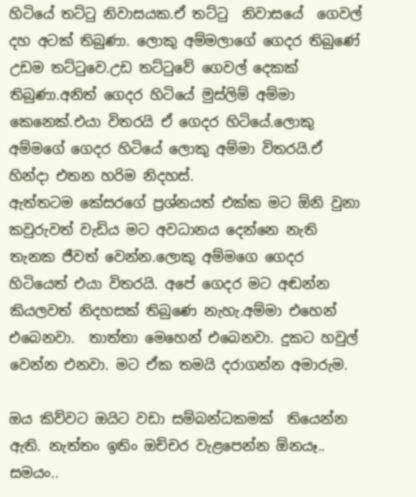හිටියේ තට්ටු නිවාසයක.ඒ තට්ටු  නිවාසයේ  ගෙවල් දහ අටක් තිබුණා. ලොකු අම්මලාගේ ගෙදර තිබුණේ උඩම තට්ටුවෙ.උඩ තට්ටුවේ ගෙවල් දෙකක් තිබුණා.අනිත් ගෙදර හිටියේ මුස්ලිම් අම්මා කෙනෙක්.එයා විතරයි ඒ ගෙදර හිටියේ.ලොකු අම්මගේ ගෙදර හිටියේ ලොකු අම්මා විතරයි.ඒ හින්දා එතන හරිම නිදහස්.
ඇත්තටම කේසරගේ ප්‍රශ්නයත් එක්ක මට ඕනි වුනා කවුරුවත් වැඩිය මට අවධානය දෙන්නෙ නැති තැනක ජීවත් වෙන්න.ලොකු අම්මගෙ ගෙදර හිටියෙත් එයා විතරයි. අපේ ගෙදර මට අඬන්න කියලවත් නිදහසක් තිබුණෙ නැහැ.අම්මා එහෙන් එබෙනවා.  තාත්තා මෙහෙන් එබෙනවා. දුකට හවුල් වෙන්න එනවා. මට ඒක තමයි දරාගන්න අමාරුම.

ඔය කිව්වට ඔයිට වඩා සම්බන්ධකමක්  තියෙන්න ඇති. නැත්තං ඉතිං ඔච්චර වැළපෙන්න ඕනයෑ.. සමයං..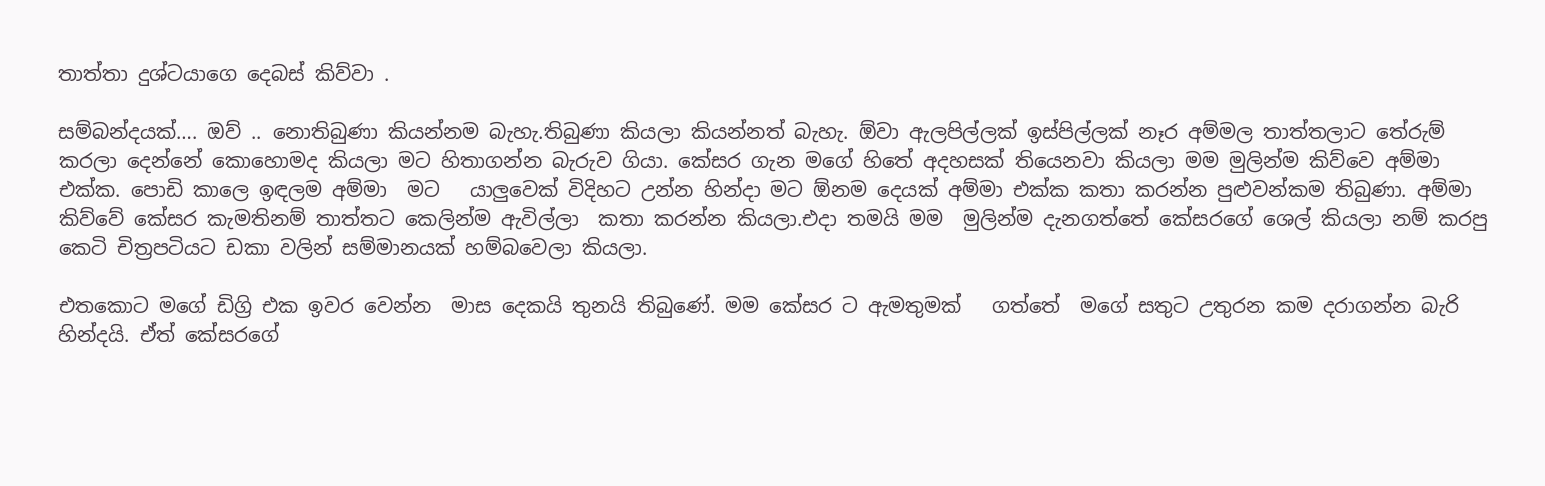තාත්තා දුශ්ටයාගෙ දෙබස් කිව්වා .

සම්බන්දයක්…. ඔව් .. නොතිබුණා කියන්නම බැහැ.තිබුණා කියලා කියන්නත් බැහැ. ඕවා ඇලපිල්ලක් ඉස්පිල්ලක් නෑර අම්මල තාත්තලාට තේරුම් කරලා දෙන්නේ කොහොමද කියලා මට හිතාගන්න බැරුව ගියා. කේසර ගැන මගේ හිතේ අදහසක් තියෙනවා කියලා මම මුලින්ම කිව්වෙ අම්මා එක්ක. පොඩි කාලෙ ඉඳලම අම්මා  මට   යාලුවෙක් විදිහට උන්න හින්දා මට ඕනම දෙයක් අම්මා එක්ක කතා කරන්න පුළුවන්කම තිබුණා. අම්මා කිව්වේ කේසර කැමතිනම් තාත්තට කෙලින්ම ඇවිල්ලා  කතා කරන්න කියලා.එදා තමයි මම  මුලින්ම දැනගත්තේ කේසරගේ ශෙල් කියලා නම් කරපු කෙටි චිත්‍රපටියට ඩකා වලින් සම්මානයක් හම්බවෙලා කියලා.

එතකොට මගේ ඩිග්‍රි එක ඉවර වෙන්න  මාස දෙකයි තුනයි තිබුණේ. මම කේසර ට ඇමතුමක්   ගත්තේ  මගේ සතුට උතුරන කම දරාගන්න බැරි හින්දයි. ඒත් කේසරගේ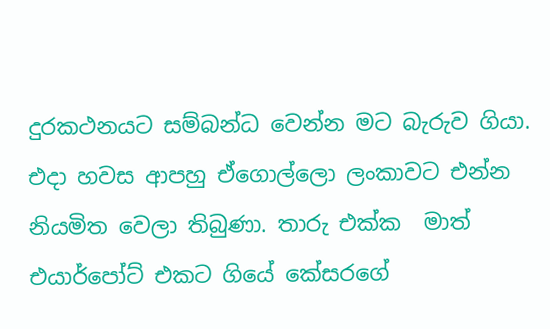දුරකථනයට සම්බන්ධ වෙන්න මට බැරුව ගියා. එදා හවස ආපහු ඒගොල්ලො ලංකාවට එන්න නියමිත වෙලා තිබුණා. තාරු එක්ක  මාත් එයාර්පෝට් එකට ගියේ කේසරගේ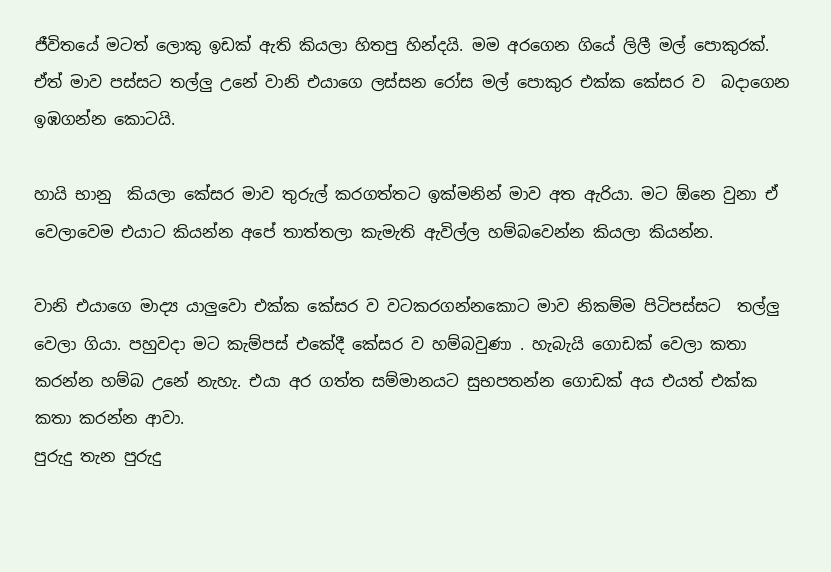ජීවිතයේ මටත් ලොකු ඉඩක් ඇති කියලා හිතපු හින්දයි. මම අරගෙන ගියේ ලිලී මල් පොකුරක්.
ඒත් මාව පස්සට තල්ලු උනේ වානි එයාගෙ ලස්සන රෝස මල් පොකුර එක්ක කේසර ව  බදාගෙන ඉඹගන්න කොටයි.

හායි භානු  කියලා කේසර මාව තුරුල් කරගත්තට ඉක්මනින් මාව අත ඇරියා. මට ඕනෙ වුනා ඒ වෙලාවෙම එයාට කියන්න අපේ තාත්තලා කැමැති ඇවිල්ල හම්බවෙන්න කියලා කියන්න.

වානි එයාගෙ මාද්‍ය යාලුවො එක්ක කේසර ව වටකරගන්නකොට මාව නිකම්ම පිටිපස්සට  තල්ලු වෙලා ගියා. පහුවදා මට කැම්පස් එකේදී කේසර ව හම්බවුණා . හැබැයි ගොඩක් වෙලා කතා කරන්න හම්බ උනේ නැහැ. එයා අර ගත්ත සම්මානයට සුභපතන්න ගොඩක් අය එයත් එක්ක කතා කරන්න ආවා.
පුරුදු තැන පුරුදු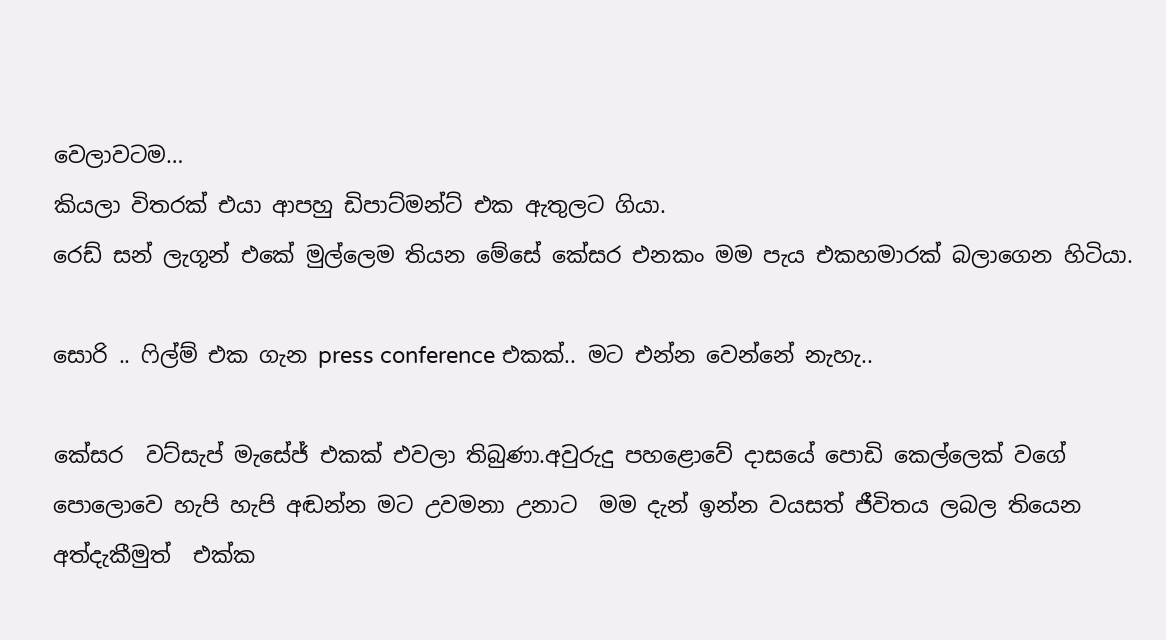වෙලාවටම…
කියලා විතරක් එයා ආපහු ඩිපාට්මන්ට් එක ඇතුලට ගියා.
රෙඩ් සන් ලැගූන් එකේ මුල්ලෙම තියන මේසේ කේසර එනකං මම පැය එකහමාරක් බලාගෙන හිටියා.

සොරි .. ෆිල්ම් එක ගැන press conference එකක්.. මට එන්න වෙන්නේ නැහැ..

කේසර  වට්සැප් මැසේජ් එකක් එවලා තිබුණා.අවුරුදු පහළොවේ දාසයේ පොඩි කෙල්ලෙක් වගේ පොලොවෙ හැපි හැපි අඬන්න මට උවමනා උනාට  මම දැන් ඉන්න වයසත් ජීවිතය ලබල තියෙන අත්දැකීමුත්  එක්ක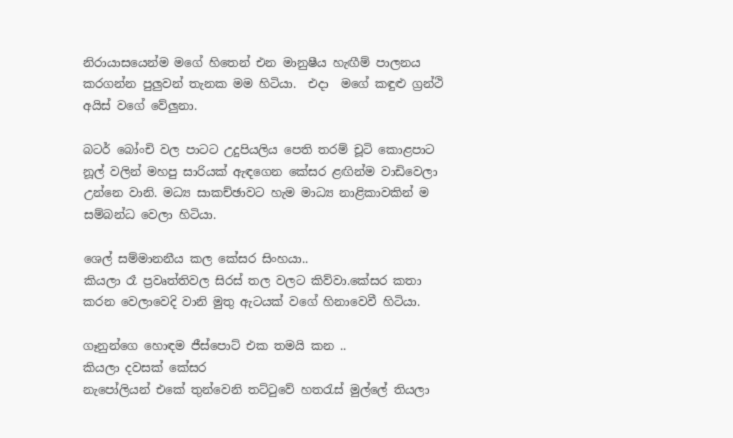නිරායාසයෙන්ම මගේ හිතෙන් එන මානුෂීය හැඟීම් පාලනය කරගන්න පුලුවන් තැනක මම හිටියා.  එදා  මගේ කඳුළු ග්‍රන්ථි අයිස් වගේ වේලුනා.

බටර් බෝංචි වල පාටට උදුපියලිය පෙති තරම් චූටි කොළපාට නූල් වලින් මහපු සාරියක් ඇඳගෙන කේසර ළඟින්ම වාඩිවෙලා උන්නෙ වානි. මධ්‍ය සාකච්ඡාවට හැම මාධ්‍ය නාළිකාවකින් ම සම්බන්ධ වෙලා හිටියා.

ශෙල් සම්මානනීය කල කේසර සිංහයා..
කියලා රෑ ප්‍රවෘත්තිවල සිරස් තල වලට කිව්වා.කේසර කතා කරන වෙලාවෙදි වානි මුතු ඇටයක් වගේ හිනාවෙවී හිටියා.

ගෑනුන්ගෙ හොඳම ජීස්පොට් එක තමයි කන ..
කියලා දවසක් කේසර
නැපෝලියන් එකේ තුන්වෙනි තට්ටුවේ හතරැස් මුල්ලේ තියලා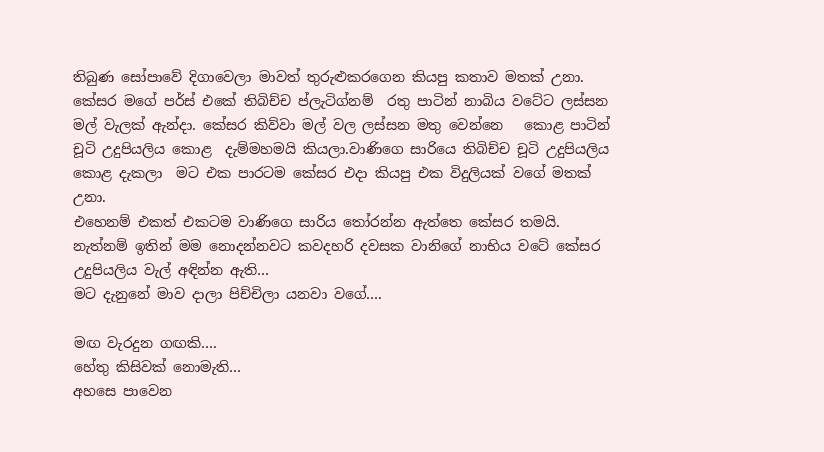තිබුණ සෝපාවේ දිගාවෙලා මාවත් තුරුළුකරගෙන කියපු කතාව මතක් උනා. කේසර මගේ පර්ස් එකේ තිබිච්ච ප්ලැටිග්නම්  රතු පාටින් නාබිය වටේට ලස්සන මල් වැලක් ඇන්දා. කේසර කිව්වා මල් වල ලස්සන මතු වෙන්නෙ   කොළ පාටින්  චූටි උදුපියලිය කොළ  දැම්මහමයි කියලා.වාණිගෙ සාරියෙ තිබිච්ච චූටි උදුපියලිය කොළ දැකලා  මට එක පාරටම කේසර එදා කියපු එක විදුලියක් වගේ මතක් උනා.
එහෙනම් එකත් එකටම වාණිගෙ සාරිය තෝරන්න ඇත්තෙ කේසර තමයි. නැත්නම් ඉතින් මම නොදන්නවට කවදහරි දවසක වානිගේ නාභිය වටේ කේසර උදුපියලිය වැල් අඳින්න ඇති…
මට දැනුනේ මාව දාලා පිච්චිලා යනවා වගේ….

මඟ වැරදුන ගඟකි….
හේතු කිසිවක් නොමැති…
අහසෙ පාවෙන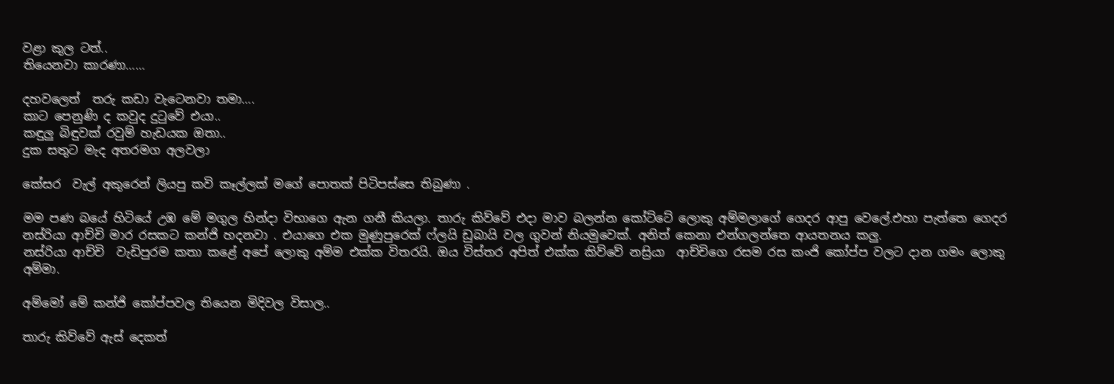වළා කුල ටත්..
තියෙනවා කාරණා……

දහවලෙත්  තරු කඩා වැටෙනවා තමා….
කාට පෙනුණි ද කවුද දුටුවේ එයා..
කඳුලු බිඳුවක් රවුම් හැඩයක ඔතා..
දුක සතුට මැද අතරමග අලවලා

කේසර  වැල් අකුරෙන් ලියපු කවි කෑල්ලක් මගේ පොතක් පිටිපස්සෙ තිබුණා .

මම පණ බයේ හිටියේ උඹ මේ මගුල හින්දා විභාගෙ ඇන ගනී කියලා. තාරු කිව්වේ එදා මාව බලන්න කෝට්ටේ ලොකු අම්මලාගේ ගෙදර ආපු වෙලේ.එහා පැත්තෙ ගෙදර නස්රියා ආච්චි මාර රසකට කන්ජි හදනවා . එයාගෙ එක මුණුපුරෙක් ෆ්ලයි ඩුබායි වල ගුවන් නියමුවෙක්. අනිත් කෙනා එන්ගලන්තෙ ආයතනය කලු.
නස්රියා ආච්චි  වැඩිපුරම කතා කළේ අපේ ලොකු අම්ම එක්ක විතරයි. ඔය විස්තර අපිත් එක්ක කිව්වේ නස්‍රියා  ආච්චිගෙ රසම රස කංජි කෝප්ප වලට දාන ගමං ලොකු අම්මා.

අම්මෝ මේ කන්ජි කෝප්පවල තියෙන මිදිවල විසාල..

තාරු කිව්වේ ඇස් දෙකත්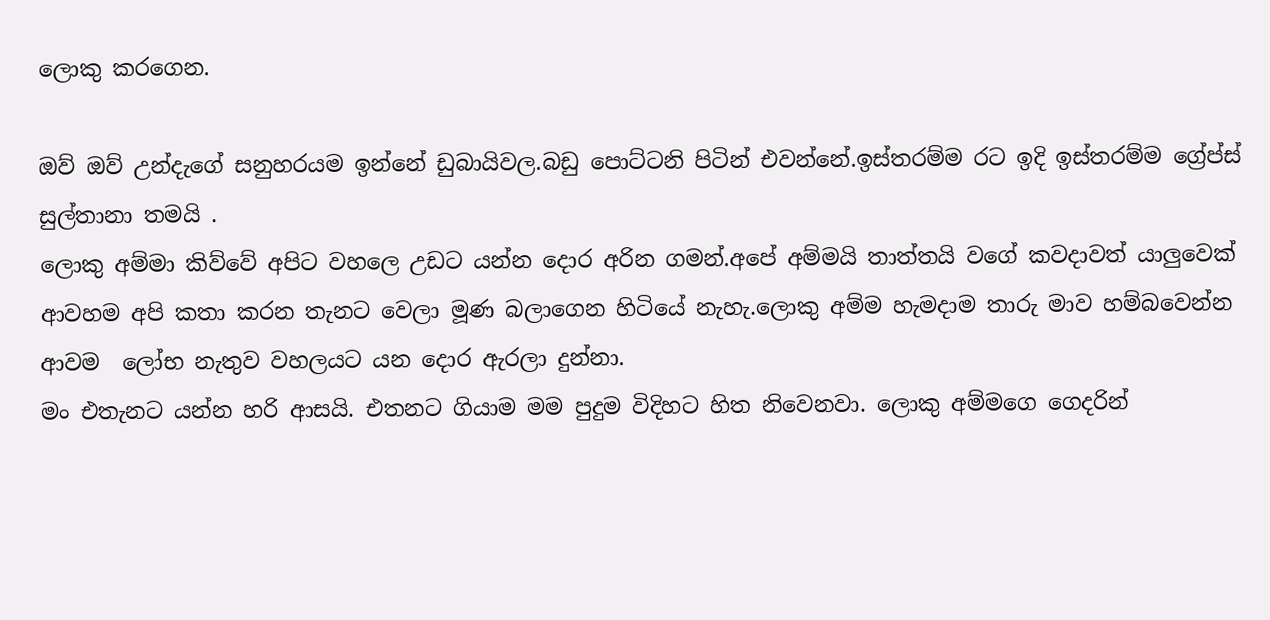ලොකු කරගෙන.

ඔව් ඔව් උන්දැගේ සනුහරයම ඉන්නේ ඩුබායිවල.බඩු පොට්ටනි පිටින් එවන්නේ.ඉස්තරම්ම රට ඉදි ඉස්තරම්ම ග්‍රේප්ස් සුල්තානා තමයි .
ලොකු අම්මා කිව්වේ අපිට වහලෙ උඩට යන්න දොර අරින ගමන්.අපේ අම්මයි තාත්තයි වගේ කවදාවත් යාලුවෙක් ආවහම අපි කතා කරන තැනට වෙලා මූණ බලාගෙන හිටියේ නැහැ.ලොකු අම්ම හැමදාම තාරු මාව හම්බවෙන්න ආවම  ලෝභ නැතුව වහලයට යන දොර ඇරලා දුන්නා.
මං එතැනට යන්න හරි ආසයි. එතනට ගියාම මම පුදුම විදිහට හිත නිවෙනවා. ලොකු අම්මගෙ ගෙදරින්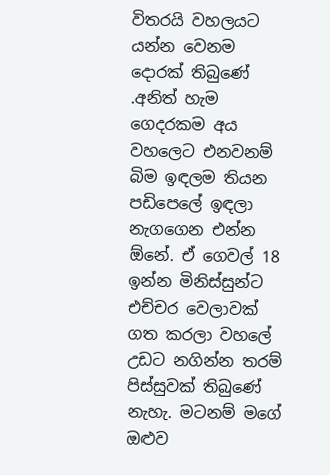විතරයි වහලයට යන්න වෙනම දොරක් තිබුණේ .අනිත් හැම ගෙදරකම අය වහලෙට එනවනම් බිම ඉඳලම තියන පඩිපෙලේ ඉඳලා නැගගෙන එන්න ඕනේ. ඒ ගෙවල් 18 ඉන්න මිනිස්සුන්ට එච්චර වෙලාවක් ගත කරලා වහලේ උඩට නගින්න තරම් පිස්සුවක් තිබුණේ නැහැ. මටනම් මගේ ඔළුව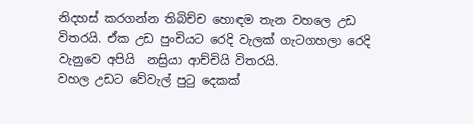නිදහස් කරගන්න තිබිච්ච හොඳම තැන වහලෙ උඩ විතරයි. ඒක උඩ පුංචියට රෙදි වැලක් ගැටගහලා රෙදි වැනුවෙ අපියි  නස්‍රියා ආච්චියි විතරයි.
වහල උඩට වේවැල් පුටු දෙකක්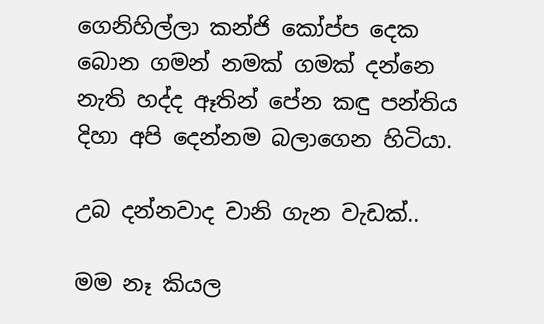ගෙනිහිල්ලා කන්ජි කෝප්ප දෙක බොන ගමන් නමක් ගමක් දන්නෙ නැති හද්ද ඈතින් පේන කඳු පන්තිය දිහා අපි දෙන්නම බලාගෙන හිටියා.

උබ දන්නවාද වානි ගැන වැඩක්..

මම නෑ කියල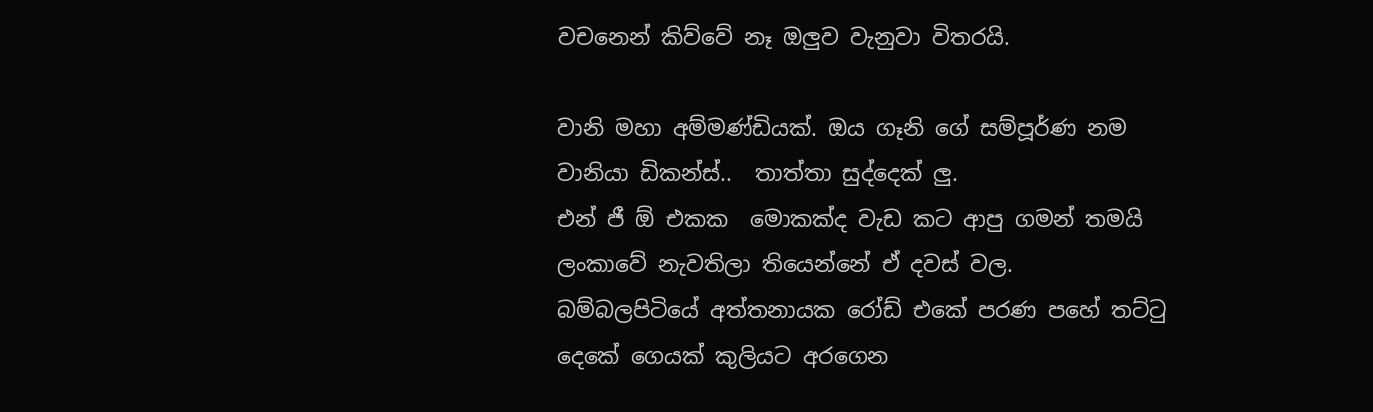වචනෙන් කිව්වේ නෑ ඔලුව වැනුවා විතරයි.

වානි මහා අම්මණ්ඩියක්. ඔය ගෑනි ගේ සම්පූර්ණ නම වානියා ඩිකන්ස්..  තාත්තා සුද්දෙක් ලු.
එන් ජී ඕ එකක  මොකක්ද වැඩ කට ආපු ගමන් තමයි ලංකාවේ නැවතිලා තියෙන්නේ ඒ දවස් වල.
බම්බලපිටියේ අත්තනායක රෝඩ් එකේ පරණ පහේ තට්ටු දෙකේ ගෙයක් කුලියට අරගෙන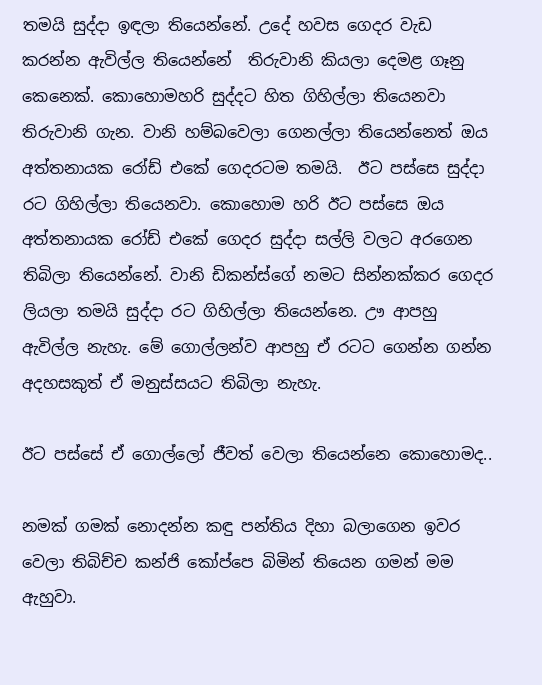තමයි සුද්දා ඉඳලා තියෙන්නේ. උදේ හවස ගෙදර වැඩ කරන්න ඇවිල්ල තියෙන්නේ  තිරුවානි කියලා දෙමළ ගෑනු කෙනෙක්. කොහොමහරි සුද්දට හිත ගිහිල්ලා තියෙනවා තිරුවානි ගැන. වානි හම්බවෙලා ගෙනල්ලා තියෙන්නෙත් ඔය අත්තනායක රෝඩ් එකේ ගෙදරටම තමයි.  ඊට පස්සෙ සුද්දා  රට ගිහිල්ලා තියෙනවා. කොහොම හරි ඊට පස්සෙ ඔය අත්තනායක රෝඩ් එකේ ගෙදර සුද්දා සල්ලි වලට අරගෙන තිබිලා තියෙන්නේ. වානි ඩිකන්ස්ගේ නමට සින්නක්කර ගෙදර ලියලා තමයි සුද්දා රට ගිහිල්ලා තියෙන්නෙ. ඌ ආපහු ඇවිල්ල නැහැ. මේ ගොල්ලන්ව ආපහු ඒ රටට ගෙන්න ගන්න අදහසකුත් ඒ මනුස්සයට තිබිලා නැහැ.

ඊට පස්සේ ඒ ගොල්ලෝ ජීවත් වෙලා තියෙන්නෙ කොහොමද..

නමක් ගමක් නොදන්න කඳු පන්තිය දිහා බලාගෙන ඉවර වෙලා තිබිච්ච කන්ජි කෝප්පෙ බිමින් තියෙන ගමන් මම ඇහුවා.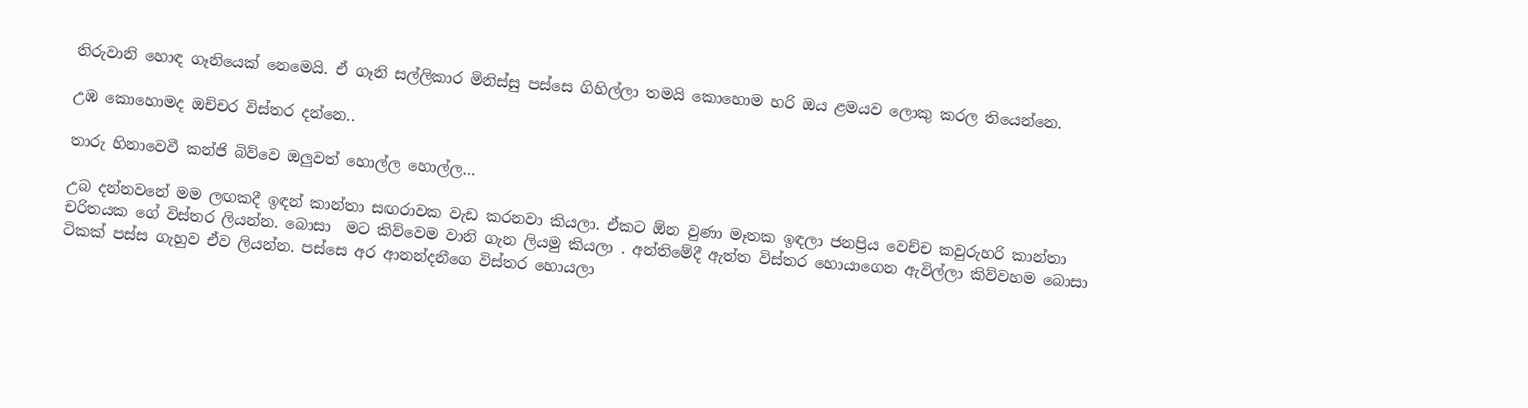තිරුවානි හොඳ ගෑනියෙක් නෙමෙයි. ඒ ගෑනි සල්ලිකාර මිනිස්සු පස්සෙ ගිහිල්ලා තමයි කොහොම හරි ඔය ළමයව ලොකු කරල තියෙන්නෙ.

උඹ කොහොමද ඔච්චර විස්තර දන්නෙ..

තාරු හිනාවෙවී කන්ජි බිව්වෙ ඔලුවත් හොල්ල හොල්ල…

උබ දන්නවනේ මම ලඟකදී ඉඳන් කාන්තා සඟරාවක වැඩ කරනවා කියලා. ඒකට ඕන වුණා මෑතක ඉඳලා ජනප්‍රිය වෙච්ච කවුරුහරි කාන්තා චරිතයක ගේ විස්තර ලියන්න. බොසා  මට කිව්වෙම වානි ගැන ලියමු කියලා . අන්තිමේදී ඇත්ත විස්තර හොයාගෙන ඇවිල්ලා කිව්වහම බොසා ටිකක් පස්ස ගැහුව ඒව ලියන්න. පස්සෙ අර ආනන්දනීගෙ විස්තර හොයලා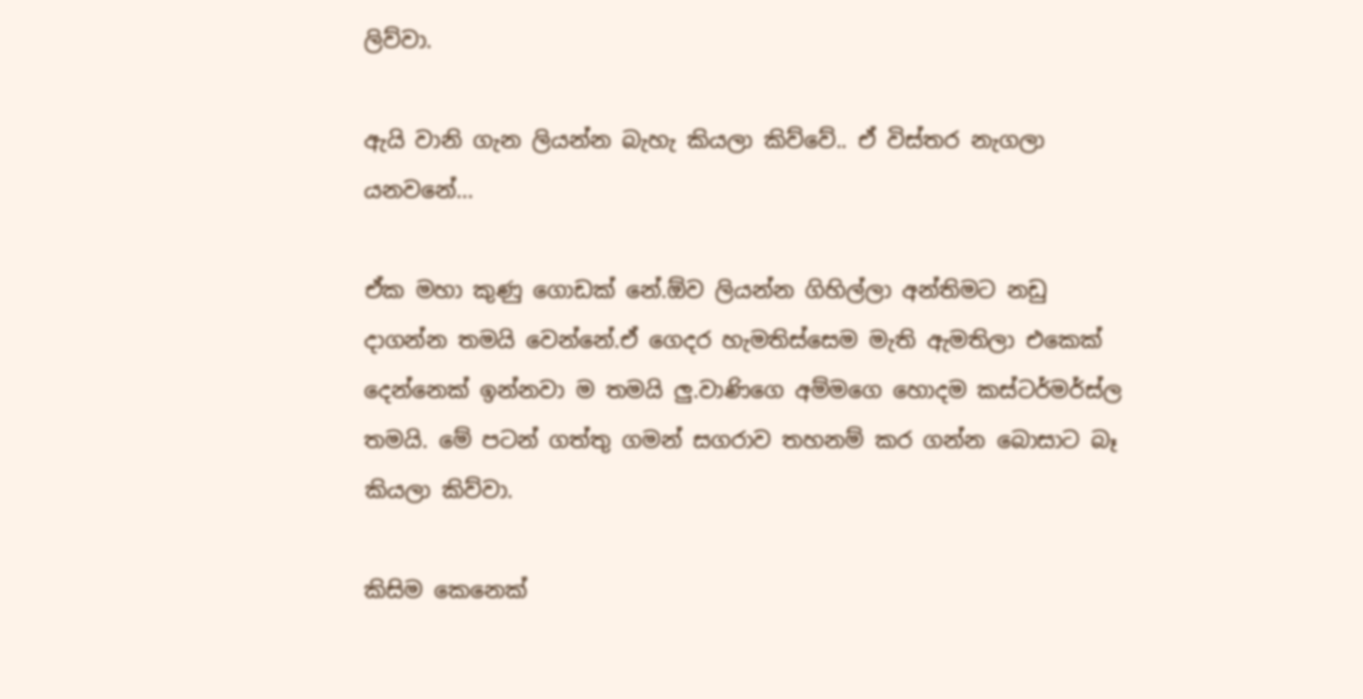ලිව්වා.

ඇයි වානි ගැන ලියන්න බැහැ කියලා කිව්වේ.. ඒ විස්තර නැගලා යනවනේ…

ඒක මහා කුණු ගොඩක් නේ.ඕව ලියන්න ගිහිල්ලා අන්තිමට නඩු දාගන්න තමයි වෙන්නේ.ඒ ගෙදර හැමතිස්සෙම මැති ඇමතිලා එකෙක් දෙන්නෙක් ඉන්නවා ම තමයි ලු.වාණිගෙ අම්මගෙ හොදම කස්ටර්මර්ස්ල  තමයි. මේ පටන් ගත්තු ගමන් සගරාව තහනම් කර ගන්න බොසාට බෑ කියලා කිව්වා.

කිසිම කෙනෙක්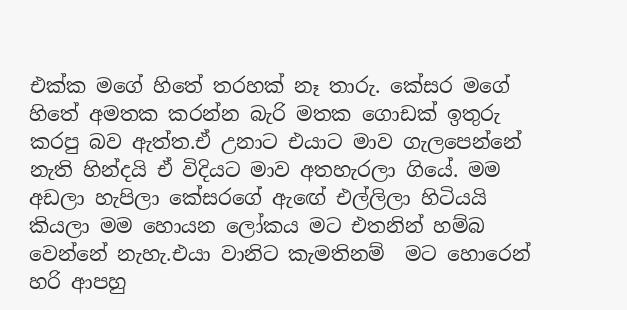එක්ක මගේ හිතේ තරහක් නෑ තාරු. කේසර මගේ හිතේ අමතක කරන්න බැරි මතක ගොඩක් ඉතුරු කරපු බව ඇත්ත.ඒ උනාට එයාට මාව ගැලපෙන්නේ  නැති හින්දයි ඒ විදියට මාව අතහැරලා ගියේ. මම අඩලා හැපිලා කේසරගේ ඇඟේ එල්ලිලා හිටියයි කියලා මම හොයන ලෝකය මට එතනින් හම්බ වෙන්නේ නැහැ.එයා වානිට කැමතිනම්  මට හොරෙන් හරි ආපහු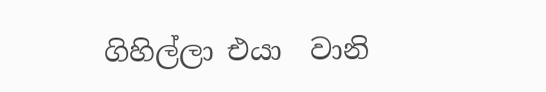ගිහිල්ලා එයා  වානි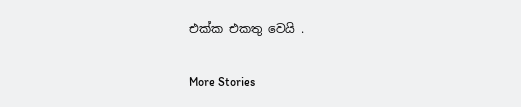එක්ක එකතු වෙයි .

More Stories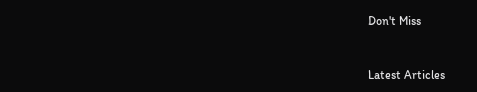Don't Miss


Latest Articles